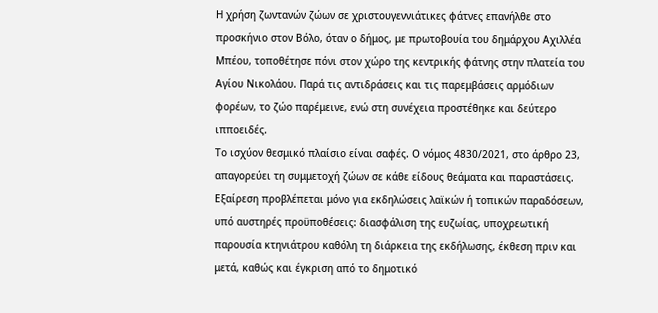Η χρήση ζωντανών ζώων σε χριστουγεννιάτικες φάτνες επανήλθε στο προσκήνιο στον Βόλο, όταν ο δήμος, με πρωτοβουία του δημάρχου Αχιλλέα Μπέου, τοποθέτησε πόνι στον χώρο της κεντρικής φάτνης στην πλατεία του Αγίου Νικολάου. Παρά τις αντιδράσεις και τις παρεμβάσεις αρμόδιων φορέων, το ζώο παρέμεινε, ενώ στη συνέχεια προστέθηκε και δεύτερο ιπποειδές.
Το ισχύον θεσμικό πλαίσιο είναι σαφές. Ο νόμος 4830/2021, στο άρθρο 23, απαγορεύει τη συμμετοχή ζώων σε κάθε είδους θεάματα και παραστάσεις. Εξαίρεση προβλέπεται μόνο για εκδηλώσεις λαϊκών ή τοπικών παραδόσεων, υπό αυστηρές προϋποθέσεις: διασφάλιση της ευζωίας, υποχρεωτική παρουσία κτηνιάτρου καθόλη τη διάρκεια της εκδήλωσης, έκθεση πριν και μετά, καθώς και έγκριση από το δημοτικό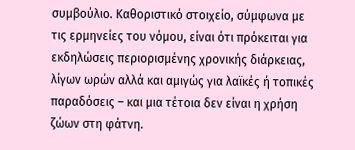συμβούλιο. Καθοριστικό στοιχείο, σύμφωνα με τις ερμηνείες του νόμου, είναι ότι πρόκειται για εκδηλώσεις περιορισμένης χρονικής διάρκειας, λίγων ωρών αλλά και αμιγώς για λαϊκές ή τοπικές παραδόσεις – και μια τέτοια δεν είναι η χρήση ζώων στη φάτνη.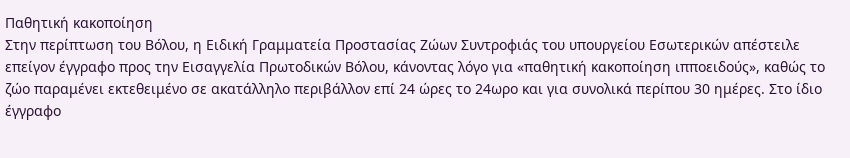Παθητική κακοποίηση
Στην περίπτωση του Βόλου, η Ειδική Γραμματεία Προστασίας Ζώων Συντροφιάς του υπουργείου Εσωτερικών απέστειλε επείγον έγγραφο προς την Εισαγγελία Πρωτοδικών Βόλου, κάνοντας λόγο για «παθητική κακοποίηση ιπποειδούς», καθώς το ζώο παραμένει εκτεθειμένο σε ακατάλληλο περιβάλλον επί 24 ώρες το 24ωρο και για συνολικά περίπου 30 ημέρες. Στο ίδιο έγγραφο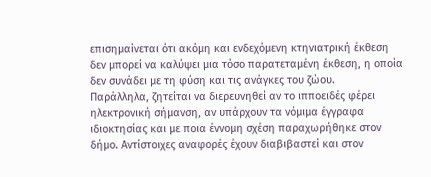επισημαίνεται ότι ακόμη και ενδεχόμενη κτηνιατρική έκθεση δεν μπορεί να καλύψει μια τόσο παρατεταμένη έκθεση, η οποία δεν συνάδει με τη φύση και τις ανάγκες του ζώου.
Παράλληλα, ζητείται να διερευνηθεί αν το ιπποειδές φέρει ηλεκτρονική σήμανση, αν υπάρχουν τα νόμιμα έγγραφα ιδιοκτησίας και με ποια έννομη σχέση παραχωρήθηκε στον δήμο. Αντίστοιχες αναφορές έχουν διαβιβαστεί και στον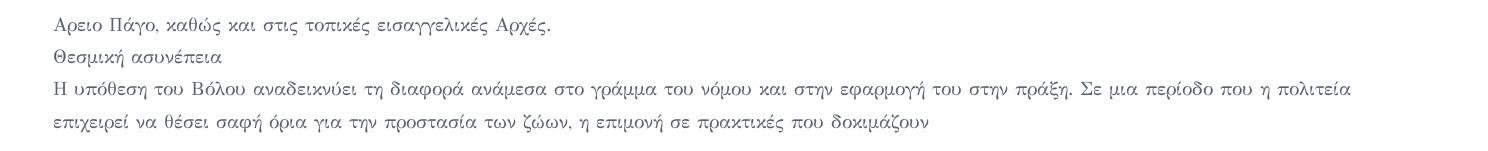Αρειο Πάγο, καθώς και στις τοπικές εισαγγελικές Αρχές.
Θεσμική ασυνέπεια
Η υπόθεση του Βόλου αναδεικνύει τη διαφορά ανάμεσα στο γράμμα του νόμου και στην εφαρμογή του στην πράξη. Σε μια περίοδο που η πολιτεία επιχειρεί να θέσει σαφή όρια για την προστασία των ζώων, η επιμονή σε πρακτικές που δοκιμάζουν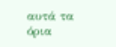αυτά τα όρια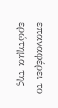επαναφέρει το ερώτημα της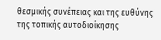θεσμικής συνέπειας και της ευθύνης της τοπικής αυτοδιοίκησης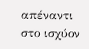απέναντι στο ισχύον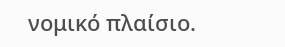νομικό πλαίσιο.